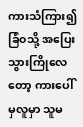ကားသံကြား၍ ခြံ၀သို့ အပြေးသွားကြိုလေတော့ ကားပေါ်မှလူမှာ သူမ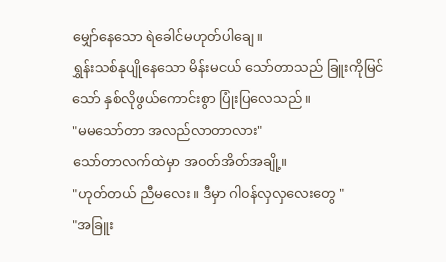မျှော်နေသော ရဲခေါင်မဟုတ်ပါချေ။
ရွှန်းသစ်နုပျိုနေသော မိန်းမငယ် သော်တာသည် ခြူးကိုမြင်သော် နှစ်လိုဖွယ်ကောင်းစွာ ပြုံးပြလေသည်။
"မမသော်တာ အလည်လာတာလား"
သော်တာလက်ထဲမှာ အ၀တ်အိတ်အချို့။
"ဟုတ်တယ် ညီမလေး။ ဒီမှာ ဂါ၀န်လှလှလေးတွေ "
"အခြူး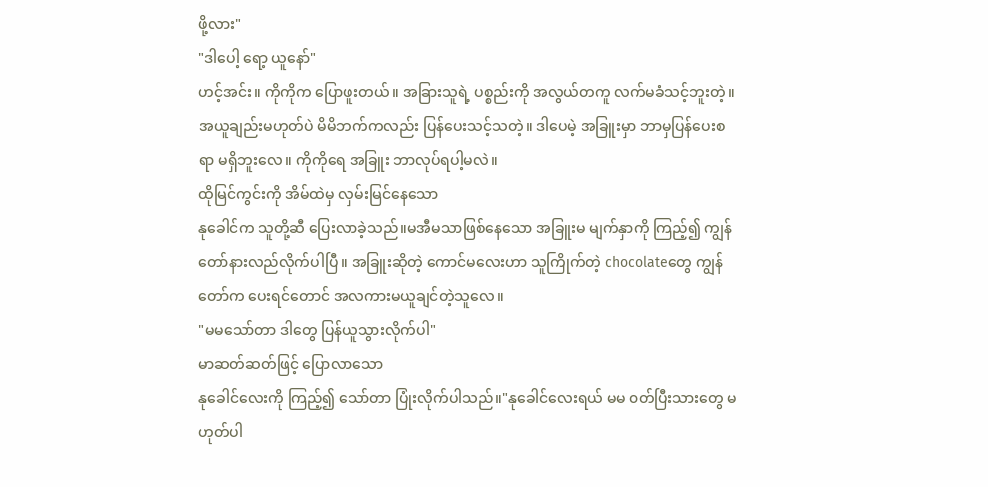ဖို့လား"
"ဒါပေါ့ ရော့ ယူနော်"
ဟင့်အင်း။ ကိုကိုက ပြောဖူးတယ်။ အခြားသူရဲ့ ပစ္စည်းကို အလွယ်တကူ လက်မခံသင့်ဘူးတဲ့။ အယူချည်းမဟုတ်ပဲ မိမိဘက်ကလည်း ပြန်ပေးသင့်သတဲ့။ ဒါပေမဲ့ အခြူးမှာ ဘာမှပြန်ပေးစရာ မရှိဘူးလေ။ ကိုကိုရေ အခြူး ဘာလုပ်ရပါ့မလဲ။
ထိုမြင်ကွင်းကို အိမ်ထဲမှ လှမ်းမြင်နေသော
နုခေါင်က သူတို့ဆီ ပြေးလာခဲ့သည်။မအီမသာဖြစ်နေသော အခြူးမ မျက်နှာကို ကြည့်၍ ကျွန်တော်နားလည်လိုက်ပါပြီ။ အခြူးဆိုတဲ့ ကောင်မလေးဟာ သူကြိုက်တဲ့ chocolateတွေ ကျွန်တော်က ပေးရင်တောင် အလကားမယူချင်တဲ့သူလေ။
"မမသော်တာ ဒါတွေ ပြန်ယူသွားလိုက်ပါ"
မာဆတ်ဆတ်ဖြင့် ပြောလာသော
နုခေါင်လေးကို ကြည့်၍ သော်တာ ပြုံးလိုက်ပါသည်။"နုခေါင်လေးရယ် မမ ၀တ်ပြီးသားတွေ မဟုတ်ပါ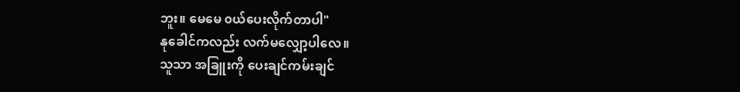ဘူး။ မေမေ ၀ယ်ပေးလိုက်တာပါ"
နုခေါင်ကလည်း လက်မလျှော့ပါလေ။
သူသာ အခြူးကို ပေးချင်ကမ်းချင်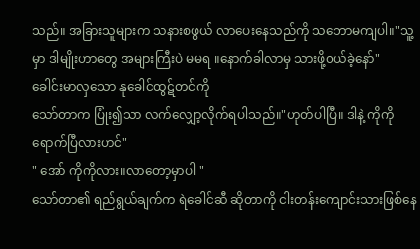သည်။ အခြားသူများက သနားစဖွယ် လာပေးနေသည်ကို သဘောမကျပါ။"သူ့မှာ ဒါမျိုးဟာတွေ အများကြီးပဲ မမရ ။နောက်ခါလာမှ သားဖို့၀ယ်ခဲ့နော်"
ခေါင်းမာလှသော နုခေါင်ထွဋ်တင်ကို
သော်တာက ပြုံး၍သာ လက်လျှော့လိုက်ရပါသည်။"ဟုတ်ပါပြီ။ ဒါနဲ့ ကိုကို ရောက်ပြီလားဟင်"
" အော် ကိုကိုလား။လာတော့မှာပါ "
သော်တာ၏ ရည်ရွယ်ချက်က ရဲခေါင်ဆီ ဆိုတာကို ငါးတန်းကျောင်းသားဖြစ်နေ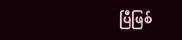ပြီဖြစ်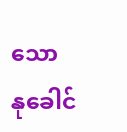သော
နုခေါင်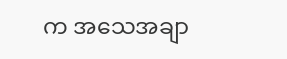က အသေအချာ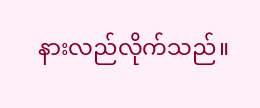နားလည်လိုက်သည်။